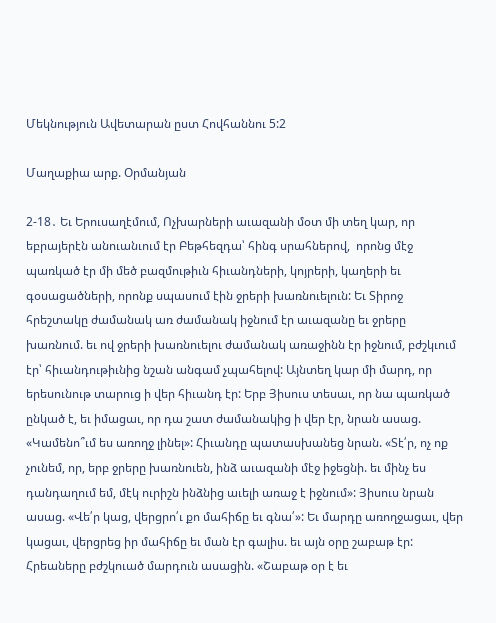Մեկնություն Ավետարան ըստ Հովհաննու 5:2

Մաղաքիա արք. Օրմանյան

2-18․ Եւ Երուսաղէմում, Ոչխարների աւազանի մօտ մի տեղ կար, որ եբրայերէն անուանւում էր Բեթհեզդա՝ հինգ սրահներով,  որոնց մէջ պառկած էր մի մեծ բազմութիւն հիւանդների, կոյրերի, կաղերի եւ գօսացածների, որոնք սպասում էին ջրերի խառնուելուն: Եւ Տիրոջ հրեշտակը ժամանակ առ ժամանակ իջնում էր աւազանը եւ ջրերը խառնում. եւ ով ջրերի խառնուելու ժամանակ առաջինն էր իջնում, բժշկւում էր՝ հիւանդութիւնից նշան անգամ չպահելով: Այնտեղ կար մի մարդ, որ երեսունութ տարուց ի վեր հիւանդ էր: Երբ Յիսուս տեսաւ, որ նա պառկած ընկած է, եւ իմացաւ, որ դա շատ ժամանակից ի վեր էր, նրան ասաց. «Կամենո՞ւմ ես առողջ լինել»: Հիւանդը պատասխանեց նրան. «Տէ՛ր, ոչ ոք չունեմ, որ, երբ ջրերը խառնուեն, ինձ աւազանի մէջ իջեցնի. եւ մինչ ես դանդաղում եմ, մէկ ուրիշն ինձնից աւելի առաջ է իջնում»: Յիսուս նրան ասաց. «Վե՛ր կաց, վերցրո՛ւ քո մահիճը եւ գնա՛»: Եւ մարդը առողջացաւ, վեր կացաւ, վերցրեց իր մահիճը եւ ման էր գալիս. եւ այն օրը շաբաթ էր: Հրեաները բժշկուած մարդուն ասացին. «Շաբաթ օր է եւ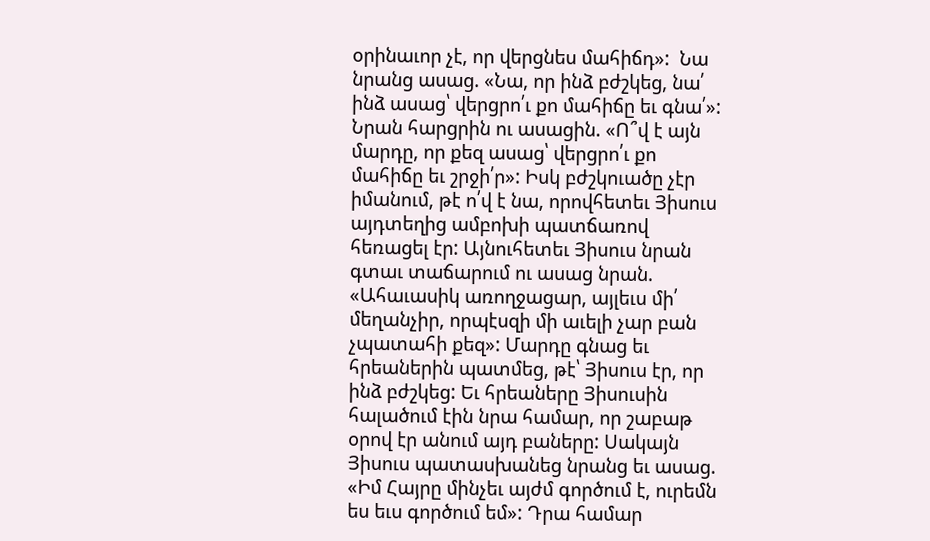օրինաւոր չէ, որ վերցնես մահիճդ»:  Նա նրանց ասաց. «Նա, որ ինձ բժշկեց, նա՛ ինձ ասաց՝ վերցրո՛ւ քո մահիճը եւ գնա՛»:  Նրան հարցրին ու ասացին. «Ո՞վ է այն մարդը, որ քեզ ասաց՝ վերցրո՛ւ քո մահիճը եւ շրջի՛ր»: Իսկ բժշկուածը չէր իմանում, թէ ո՛վ է նա, որովհետեւ Յիսուս այդտեղից ամբոխի պատճառով հեռացել էր: Այնուհետեւ Յիսուս նրան գտաւ տաճարում ու ասաց նրան. «Ահաւասիկ առողջացար, այլեւս մի՛ մեղանչիր, որպէսզի մի աւելի չար բան չպատահի քեզ»: Մարդը գնաց եւ հրեաներին պատմեց, թէ՝ Յիսուս էր, որ ինձ բժշկեց: Եւ հրեաները Յիսուսին հալածում էին նրա համար, որ շաբաթ օրով էր անում այդ բաները: Սակայն Յիսուս պատասխանեց նրանց եւ ասաց. «Իմ Հայրը մինչեւ այժմ գործում է, ուրեմն ես եւս գործում եմ»: Դրա համար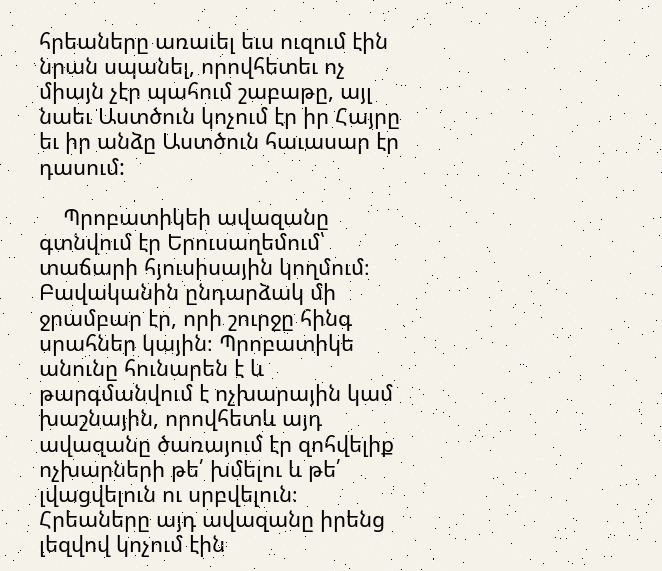հրեաները առաւել եւս ուզում էին նրան սպանել, որովհետեւ ոչ միայն չէր պահում շաբաթը, այլ նաեւ Աստծուն կոչում էր իր Հայրը եւ իր անձը Աստծուն հաւասար էր դասում:

    Պրոբատիկեի ավազանը գտնվում էր Երուսաղեմում՝ տաճարի հյուսիսային կողմում։ Բավականին ընդարձակ մի ջրամբար էր, որի շուրջը հինգ սրահներ կային։ Պրոբատիկե անունը հունարեն է և թարգմանվում է ոչխարային կամ խաշնային, որովհետև այդ ավազանը ծառայում էր զոհվելիք ոչխարների թե՛ խմելու և թե՛ լվացվելուն ու սրբվելուն։ Հրեաները այդ ավազանը իրենց լեզվով կոչում էին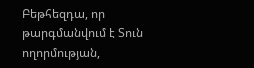Բեթհեզդա, որ թարգմանվում է Տուն ողորմության,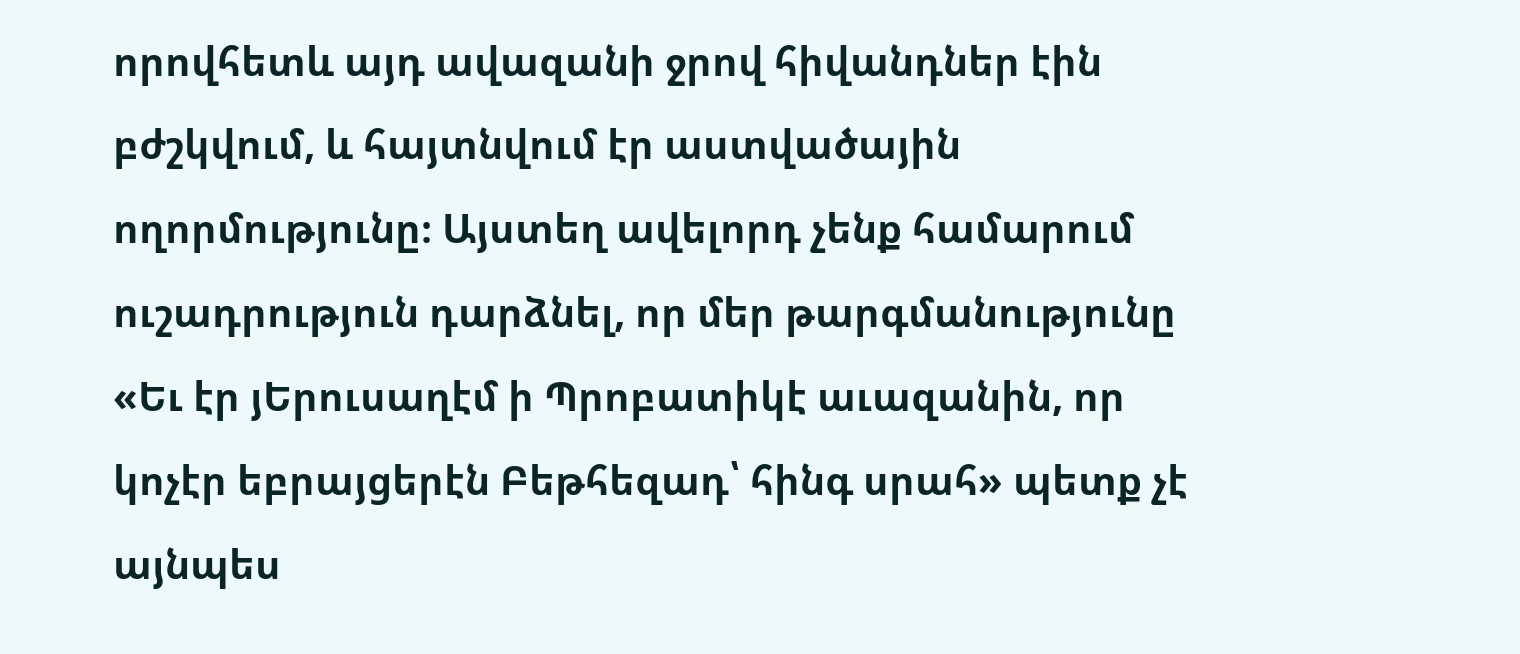որովհետև այդ ավազանի ջրով հիվանդներ էին բժշկվում, և հայտնվում էր աստվածային ողորմությունը։ Այստեղ ավելորդ չենք համարում ուշադրություն դարձնել, որ մեր թարգմանությունը «Եւ էր յԵրուսաղէմ ի Պրոբատիկէ աւազանին, որ կոչէր եբրայցերէն Բեթհեզադ՝ հինգ սրահ» պետք չէ այնպես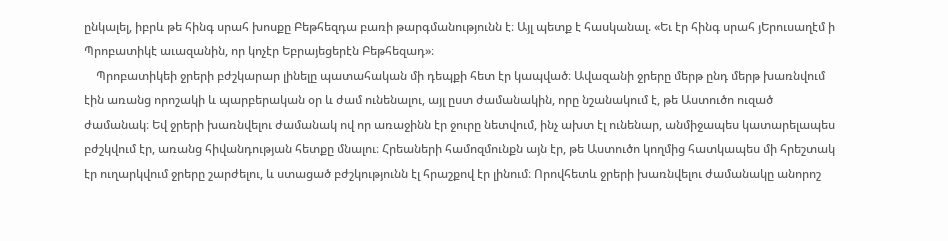ընկալել, իբրև թե հինգ սրահ խոսքը Բեթհեզդա բառի թարգմանությունն է։ Այլ պետք է հասկանալ. «Եւ էր հինգ սրահ յԵրուսաղէմ ի Պրոբատիկէ աւազանին, որ կոչէր Եբրայեցերէն Բեթհեզադ»։
    Պրոբատիկեի ջրերի բժշկարար լինելը պատահական մի դեպքի հետ էր կապված։ Ավազանի ջրերը մերթ ընդ մերթ խառնվում էին առանց որոշակի և պարբերական օր և ժամ ունենալու, այլ ըստ ժամանակին, որը նշանակում է, թե Աստուծո ուզած ժամանակ։ Եվ ջրերի խառնվելու ժամանակ ով որ առաջինն էր ջուրը նետվում, ինչ ախտ էլ ունենար, անմիջապես կատարելապես բժշկվում էր, առանց հիվանդության հետքը մնալու։ Հրեաների համոզմունքն այն էր, թե Աստուծո կողմից հատկապես մի հրեշտակ էր ուղարկվում ջրերը շարժելու, և ստացած բժշկությունն էլ հրաշքով էր լինում։ Որովհետև ջրերի խառնվելու ժամանակը անորոշ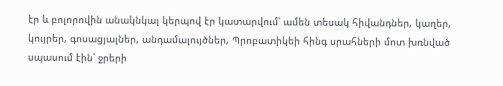էր և բոլորովին անակնկալ կերպով էր կատարվում՝ ամեն տեսակ հիվանդներ, կաղեր, կույրեր, գոսացյալներ, անդամալույծներ, Պրոբատիկեի հինգ սրահների մոտ խռնված սպասում էին՝ ջրերի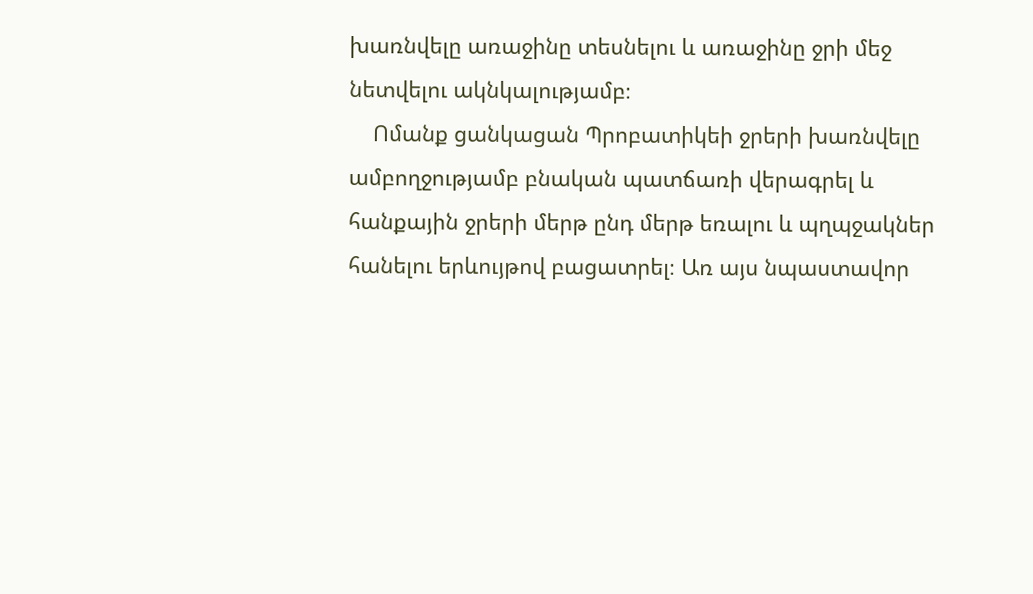խառնվելը առաջինը տեսնելու և առաջինը ջրի մեջ նետվելու ակնկալությամբ։
    Ոմանք ցանկացան Պրոբատիկեի ջրերի խառնվելը ամբողջությամբ բնական պատճառի վերագրել և հանքային ջրերի մերթ ընդ մերթ եռալու և պղպջակներ հանելու երևույթով բացատրել։ Առ այս նպաստավոր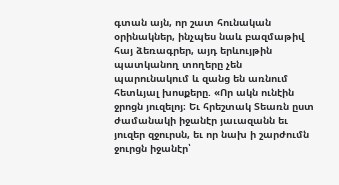գտան այն, որ շատ հունական օրինակներ, ինչպես նաև բազմաթիվ հայ ձեռագրեր, այդ երևույթին պատկանող տողերը չեն պարունակում և զանց են առնում հետևյալ խոսքերը. «Որ ակն ունէին ջրոցն յուզելոյ։ Եւ հրեշտակ Տեառն ըստ ժամանակի իջանէր յաւազանն եւ յուզեր զջուրսն, եւ որ նախ ի շարժումն ջուրցն իջանէր՝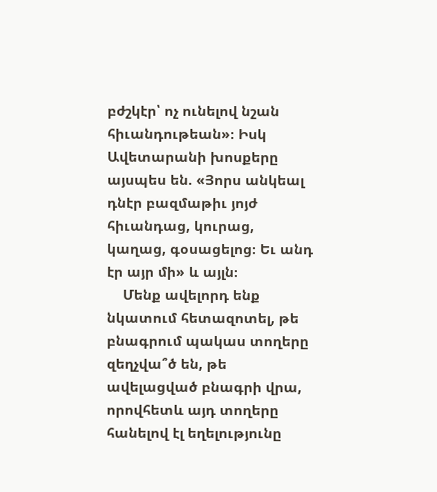բժշկէր՝ ոչ ունելով նշան հիւանդութեան»։ Իսկ Ավետարանի խոսքերը այսպես են. «Յորս անկեալ դնէր բազմաթիւ յոյժ հիւանդաց, կուրաց, կաղաց, գօսացելոց։ Եւ անդ էր այր մի» և այլն։
    Մենք ավելորդ ենք նկատում հետազոտել, թե բնագրում պակաս տողերը զեղչվա՞ծ են, թե ավելացված բնագրի վրա, որովհետև այդ տողերը հանելով էլ եղելությունը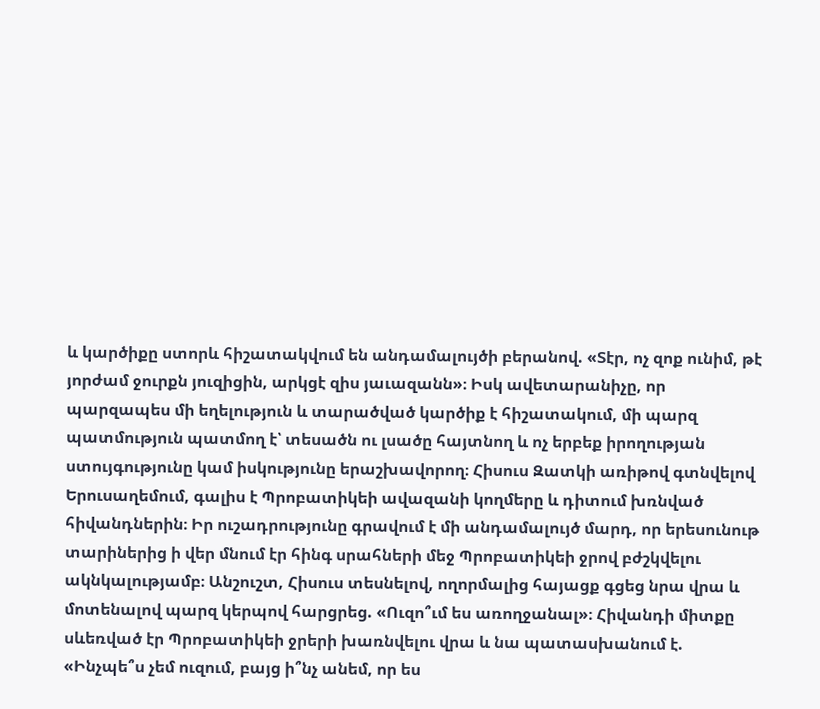և կարծիքը ստորև հիշատակվում են անդամալույծի բերանով. «Տէր, ոչ զոք ունիմ, թէ յորժամ ջուրքն յուզիցին, արկցէ զիս յաւազանն»։ Իսկ ավետարանիչը, որ պարզապես մի եղելություն և տարածված կարծիք է հիշատակում, մի պարզ պատմություն պատմող է՝ տեսածն ու լսածը հայտնող և ոչ երբեք իրողության ստույգությունը կամ իսկությունը երաշխավորող։ Հիսուս Զատկի առիթով գտնվելով Երուսաղեմում, գալիս է Պրոբատիկեի ավազանի կողմերը և դիտում խռնված հիվանդներին։ Իր ուշադրությունը գրավում է մի անդամալույծ մարդ, որ երեսունութ տարիներից ի վեր մնում էր հինգ սրահների մեջ Պրոբատիկեի ջրով բժշկվելու ակնկալությամբ։ Անշուշտ, Հիսուս տեսնելով, ողորմալից հայացք գցեց նրա վրա և մոտենալով պարզ կերպով հարցրեց. «Ուզո՞ւմ ես առողջանալ»։ Հիվանդի միտքը սևեռված էր Պրոբատիկեի ջրերի խառնվելու վրա և նա պատասխանում է. «Ինչպե՞ս չեմ ուզում, բայց ի՞նչ անեմ, որ ես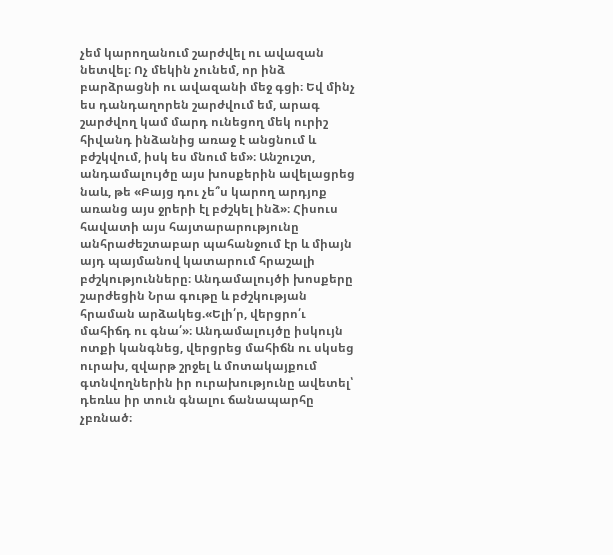չեմ կարողանում շարժվել ու ավազան նետվել։ Ոչ մեկին չունեմ, որ ինձ բարձրացնի ու ավազանի մեջ գցի։ Եվ մինչ ես դանդաղորեն շարժվում եմ, արագ շարժվող կամ մարդ ունեցող մեկ ուրիշ հիվանդ ինձանից առաջ է անցնում և բժշկվում, իսկ ես մնում եմ»։ Անշուշտ, անդամալույծը այս խոսքերին ավելացրեց նաև, թե «Բայց դու չե՞ս կարող արդյոք առանց այս ջրերի էլ բժշկել ինձ»։ Հիսուս հավատի այս հայտարարությունը անհրաժեշտաբար պահանջում էր և միայն այդ պայմանով կատարում հրաշալի բժշկությունները։ Անդամալույծի խոսքերը շարժեցին Նրա գութը և բժշկության հրաման արձակեց.«Ելի՛ր, վերցրո՛ւ մահիճդ ու գնա՛»։ Անդամալույծը իսկույն ոտքի կանգնեց, վերցրեց մահիճն ու սկսեց ուրախ, զվարթ շրջել և մոտակայքում գտնվողներին իր ուրախությունը ավետել՝ դեռևս իր տուն գնալու ճանապարհը չբռնած։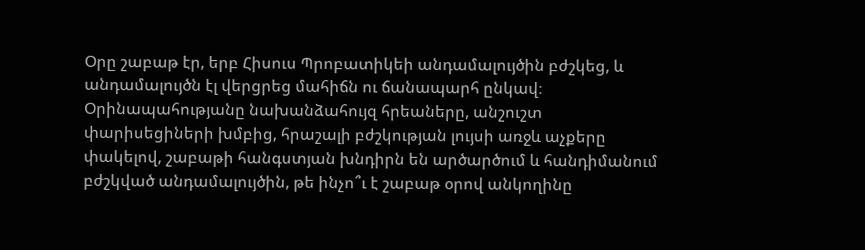Օրը շաբաթ էր, երբ Հիսուս Պրոբատիկեի անդամալույծին բժշկեց, և անդամալույծն էլ վերցրեց մահիճն ու ճանապարհ ընկավ։ Օրինապահությանը նախանձահույզ հրեաները, անշուշտ փարիսեցիների խմբից, հրաշալի բժշկության լույսի առջև աչքերը փակելով, շաբաթի հանգստյան խնդիրն են արծարծում և հանդիմանում բժշկված անդամալույծին, թե ինչո՞ւ է շաբաթ օրով անկողինը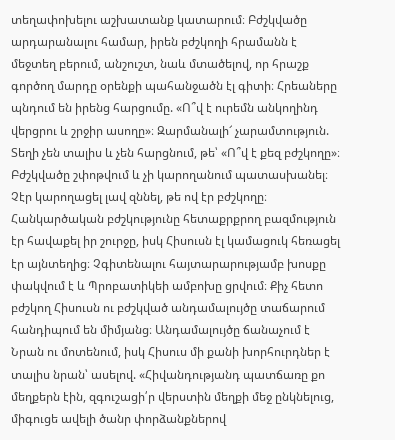տեղափոխելու աշխատանք կատարում։ Բժշկվածը արդարանալու համար, իրեն բժշկողի հրամանն է մեջտեղ բերում, անշուշտ, նաև մտածելով, որ հրաշք գործող մարդը օրենքի պահանջածն էլ գիտի։ Հրեաները պնդում են իրենց հարցումը. «Ո՞վ է ուրեմն անկողինդ վերցրու և շրջիր ասողը»։ Զարմանալի՜ չարամտություն. Տեղի չեն տալիս և չեն հարցնում, թե՝ «Ո՞վ է քեզ բժշկողը»։ Բժշկվածը շփոթվում և չի կարողանում պատասխանել։ Չէր կարողացել լավ զննել, թե ով էր բժշկողը։ Հանկարծական բժշկությունը հետաքրքրող բազմություն էր հավաքել իր շուրջը, իսկ Հիսուսն էլ կամացուկ հեռացել էր այնտեղից։ Չգիտենալու հայտարարությամբ խոսքը փակվում է և Պրոբատիկեի ամբոխը ցրվում։ Քիչ հետո բժշկող Հիսուսն ու բժշկված անդամալույծը տաճարում հանդիպում են միմյանց։ Անդամալույծը ճանաչում է Նրան ու մոտենում, իսկ Հիսուս մի քանի խորհուրդներ է տալիս նրան՝ ասելով. «Հիվանդությանդ պատճառը քո մեղքերն էին, զգուշացի՛ր վերստին մեղքի մեջ ընկնելուց, միգուցե ավելի ծանր փորձանքներով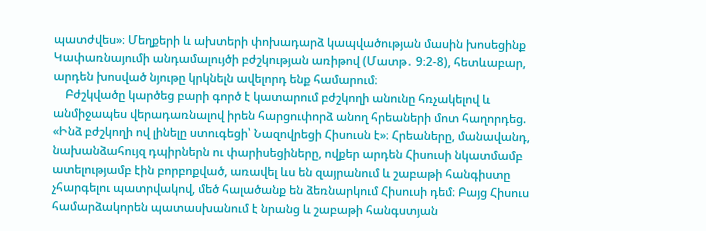պատժվես»։ Մեղքերի և ախտերի փոխադարձ կապվածության մասին խոսեցինք Կափառնայումի անդամալույծի բժշկության առիթով (Մատթ․ 9։2-8), հետևաբար, արդեն խոսված նյութը կրկնելն ավելորդ ենք համարում։
    Բժշկվածը կարծեց բարի գործ է կատարում բժշկողի անունը հռչակելով և անմիջապես վերադառնալով իրեն հարցուփորձ անող հրեաների մոտ հաղորդեց. «Ինձ բժշկողի ով լինելը ստուգեցի՝ Նազովրեցի Հիսուսն է»։ Հրեաները, մանավանդ, նախանձահույզ դպիրներն ու փարիսեցիները, ովքեր արդեն Հիսուսի նկատմամբ ատելությամբ էին բորբոքված, առավել ևս են զայրանում և շաբաթի հանգիստը չհարգելու պատրվակով, մեծ հալածանք են ձեռնարկում Հիսուսի դեմ։ Բայց Հիսուս համարձակորեն պատասխանում է նրանց և շաբաթի հանգստյան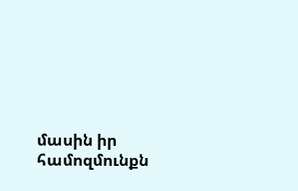մասին իր համոզմունքն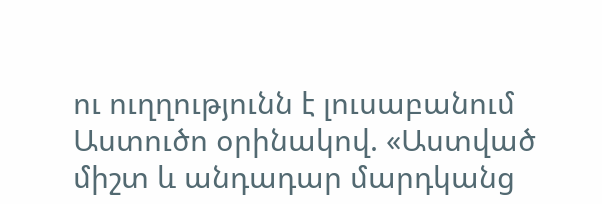ու ուղղությունն է լուսաբանում Աստուծո օրինակով. «Աստված միշտ և անդադար մարդկանց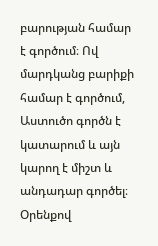բարության համար է գործում։ Ով մարդկանց բարիքի համար է գործում, Աստուծո գործն է կատարում և այն կարող է միշտ և անդադար գործել։ Օրենքով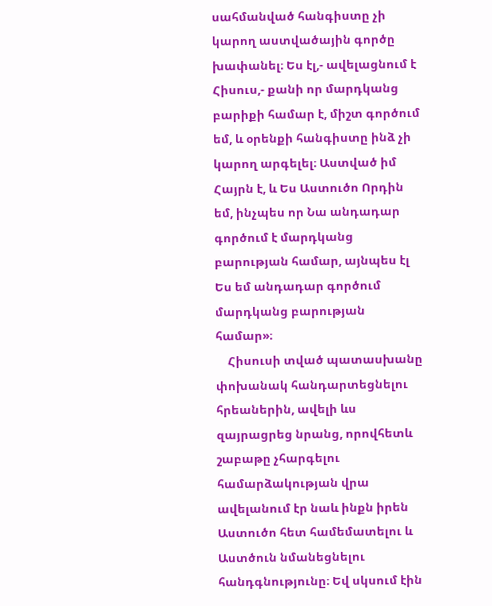սահմանված հանգիստը չի կարող աստվածային գործը խափանել։ Ես էլ,- ավելացնում է Հիսուս,- քանի որ մարդկանց բարիքի համար է, միշտ գործում եմ, և օրենքի հանգիստը ինձ չի կարող արգելել։ Աստված իմ Հայրն է, և Ես Աստուծո Որդին եմ, ինչպես որ Նա անդադար գործում է մարդկանց բարության համար, այնպես էլ Ես եմ անդադար գործում մարդկանց բարության համար»։
    Հիսուսի տված պատասխանը փոխանակ հանդարտեցնելու հրեաներին, ավելի ևս զայրացրեց նրանց, որովհետև շաբաթը չհարգելու համարձակության վրա ավելանում էր նաև ինքն իրեն Աստուծո հետ համեմատելու և Աստծուն նմանեցնելու հանդգնությունը։ Եվ սկսում էին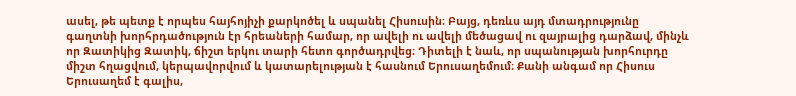ասել, թե պետք է որպես հայհոյիչի քարկոծել և սպանել Հիսուսին։ Բայց, դեռևս այդ մտադրությունը գաղտնի խորհրդածություն էր հրեաների համար, որ ավելի ու ավելի մեծացավ ու զայրալից դարձավ, մինչև որ Զատիկից Զատիկ, ճիշտ երկու տարի հետո գործադրվեց։ Դիտելի է նաև, որ սպանության խորհուրդը միշտ հղացվում, կերպավորվում և կատարելության է հասնում Երուսաղեմում։ Քանի անգամ որ Հիսուս Երուսաղեմ է գալիս,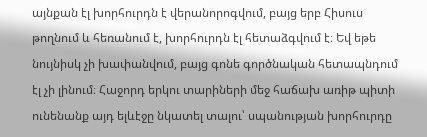այնքան էլ խորհուրդն է վերանորոգվում, բայց երբ Հիսուս թողնում և հեռանում է, խորհուրդն էլ հետաձգվում է։ Եվ եթե նույնիսկ չի խափանվում, բայց գոնե գործնական հետապնդում էլ չի լինում։ Հաջորդ երկու տարիների մեջ հաճախ առիթ պիտի ունենանք այդ ելևէջը նկատել տալու՝ սպանության խորհուրդը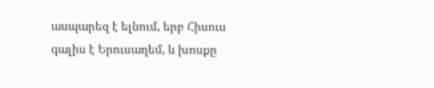ասպարեզ է ելնում, երբ Հիսուս գալիս է Երուսաղեմ, և խոսքը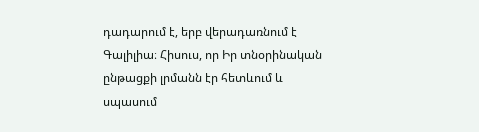դադարում է, երբ վերադառնում է Գալիլիա։ Հիսուս, որ Իր տնօրինական ընթացքի լրմանն էր հետևում և սպասում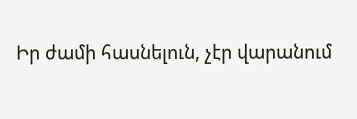Իր ժամի հասնելուն, չէր վարանում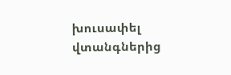խուսափել վտանգներից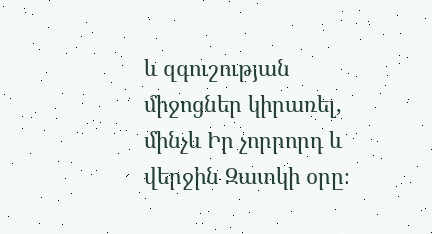և զգուշության միջոցներ կիրառել, մինչև Իր չորրորդ և վերջին Զատկի օրը։